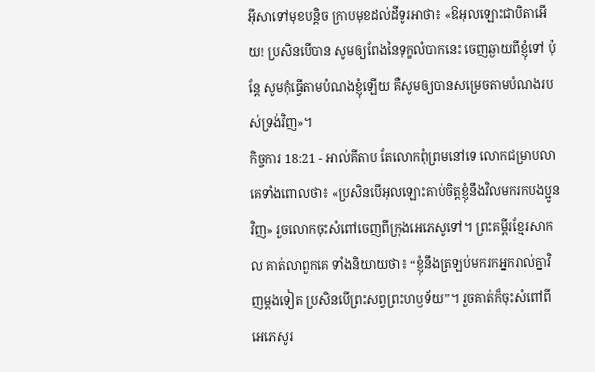អ៊ីសាទៅមុខបន្ដិច ក្រាបមុខដល់ដីទូរអាថា៖ «ឱអុលឡោះជាបិតាអើយ! ប្រសិនបើបាន សូមឲ្យពែងនៃទុក្ខលំបាកនេះ ចេញឆ្ងាយពីខ្ញុំទៅ ប៉ុន្ដែ សូមកុំធ្វើតាមបំណងខ្ញុំឡើយ គឺសូមឲ្យបានសម្រេចតាមបំណងរបស់ទ្រង់វិញ»។
កិច្ចការ 18:21 - អាល់គីតាប តែលោកពុំព្រមនៅទេ លោកជម្រាបលាគេទាំងពោលថា៖ «ប្រសិនបើអុលឡោះគាប់ចិត្តខ្ញុំនឹងវិលមករកបងប្អូនវិញ» រួចលោកចុះសំពៅចេញពីក្រុងអេភេសូទៅ។ ព្រះគម្ពីរខ្មែរសាកល គាត់លាពួកគេ ទាំងនិយាយថា៖ “ខ្ញុំនឹងត្រឡប់មករកអ្នករាល់គ្នាវិញម្ដងទៀត ប្រសិនបើព្រះសព្វព្រះហឫទ័យ”។ រួចគាត់ក៏ចុះសំពៅពីអេភេសូរ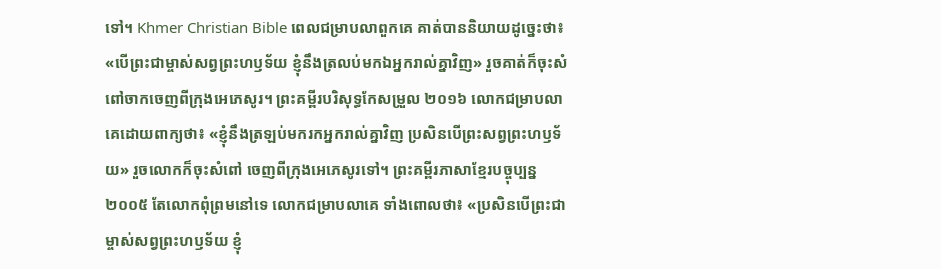ទៅ។ Khmer Christian Bible ពេលជម្រាបលាពួកគេ គាត់បាននិយាយដូច្នេះថា៖ «បើព្រះជាម្ចាស់សព្វព្រះហឫទ័យ ខ្ញុំនឹងត្រលប់មកឯអ្នករាល់គ្នាវិញ» រួចគាត់ក៏ចុះសំពៅចាកចេញពីក្រុងអេភេសូរ។ ព្រះគម្ពីរបរិសុទ្ធកែសម្រួល ២០១៦ លោកជម្រាបលាគេដោយពាក្យថា៖ «ខ្ញុំនឹងត្រឡប់មករកអ្នករាល់គ្នាវិញ ប្រសិនបើព្រះសព្វព្រះហឫទ័យ» រួចលោកក៏ចុះសំពៅ ចេញពីក្រុងអេភេសូរទៅ។ ព្រះគម្ពីរភាសាខ្មែរបច្ចុប្បន្ន ២០០៥ តែលោកពុំព្រមនៅទេ លោកជម្រាបលាគេ ទាំងពោលថា៖ «ប្រសិនបើព្រះជាម្ចាស់សព្វព្រះហឫទ័យ ខ្ញុំ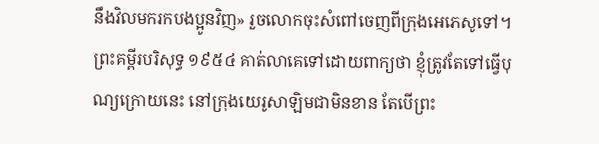នឹងវិលមករកបងប្អូនវិញ» រួចលោកចុះសំពៅចេញពីក្រុងអេភេសូទៅ។ ព្រះគម្ពីរបរិសុទ្ធ ១៩៥៤ គាត់លាគេទៅដោយពាក្យថា ខ្ញុំត្រូវតែទៅធ្វើបុណ្យក្រោយនេះ នៅក្រុងយេរូសាឡិមជាមិនខាន តែបើព្រះ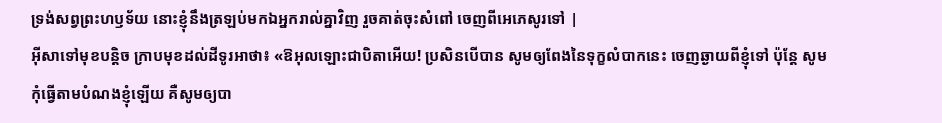ទ្រង់សព្វព្រះហឫទ័យ នោះខ្ញុំនឹងត្រឡប់មកឯអ្នករាល់គ្នាវិញ រួចគាត់ចុះសំពៅ ចេញពីអេភេសូរទៅ |
អ៊ីសាទៅមុខបន្ដិច ក្រាបមុខដល់ដីទូរអាថា៖ «ឱអុលឡោះជាបិតាអើយ! ប្រសិនបើបាន សូមឲ្យពែងនៃទុក្ខលំបាកនេះ ចេញឆ្ងាយពីខ្ញុំទៅ ប៉ុន្ដែ សូមកុំធ្វើតាមបំណងខ្ញុំឡើយ គឺសូមឲ្យបា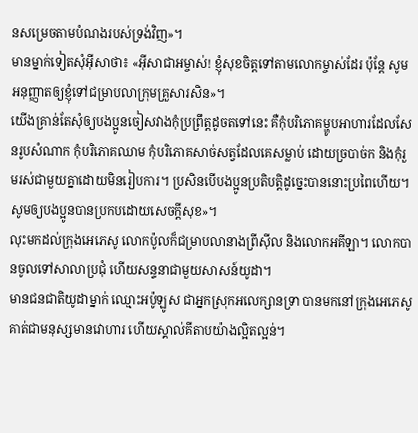នសម្រេចតាមបំណងរបស់ទ្រង់វិញ»។
មានម្នាក់ទៀតសុំអ៊ីសាថា៖ «អ៊ីសាជាអម្ចាស់! ខ្ញុំសុខចិត្ដទៅតាមលោកម្ចាស់ដែរ ប៉ុន្តែ សូមអនុញ្ញាតឲ្យខ្ញុំទៅជម្រាបលាក្រុមគ្រួសារសិន»។
យើងគ្រាន់តែសុំឲ្យបងប្អូនចៀសវាងកុំប្រព្រឹត្ដដូចតទៅនេះ គឺកុំបរិភោគម្ហូបអាហារដែលសែនរូបសំណាក កុំបរិភោគឈាម កុំបរិភោគសាច់សត្វដែលគេសម្លាប់ ដោយច្របាច់ក និងកុំរួមរស់ជាមួយគ្នាដោយមិនរៀបការ។ ប្រសិនបើបងប្អូនប្រតិបត្ដិដូច្នេះបាននោះប្រពៃហើយ។ សូមឲ្យបងប្អូនបានប្រកបដោយសេចក្ដីសុខ»។
លុះមកដល់ក្រុងអេភេសូ លោកប៉ូលក៏ជម្រាបលានាងព្រីស៊ីល និងលោកអគីឡា។ លោកបានចូលទៅសាលាប្រជុំ ហើយសន្ទនាជាមួយសាសន៍យូដា។
មានជនជាតិយូដាម្នាក់ ឈ្មោះអប៉ូឡូស ជាអ្នកស្រុកអលេក្សានទ្រា បានមកនៅក្រុងអេភេសូ គាត់ជាមនុស្សមានវោហារ ហើយស្គាល់គីតាបយ៉ាងល្អិតល្អន់។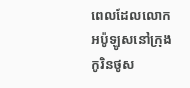ពេលដែលលោកអប៉ូឡូសនៅក្រុងកូរិនថូស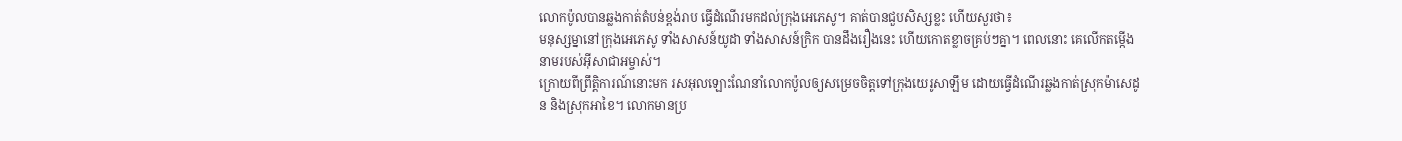លោកប៉ូលបានឆ្លងកាត់តំបន់ខ្ពង់រាប ធ្វើដំណើរមកដល់ក្រុងអេភេសូ។ គាត់បានជួបសិស្សខ្លះ ហើយសួរថា៖
មនុស្សម្នានៅក្រុងអេភេសូ ទាំងសាសន៍យូដា ទាំងសាសន៍ក្រិក បានដឹងរឿងនេះ ហើយកោតខ្លាចគ្រប់ៗគ្នា។ ពេលនោះ គេលើកតម្កើងនាមរបស់អ៊ីសាជាអម្ចាស់។
ក្រោយពីព្រឹត្ដិការណ៍នោះមក រសអុលឡោះណែនាំលោកប៉ូលឲ្យសម្រេចចិត្ដទៅក្រុងយេរូសាឡឹម ដោយធ្វើដំណើរឆ្លងកាត់ស្រុកម៉ាសេដូន និងស្រុកអាខៃ។ លោកមានប្រ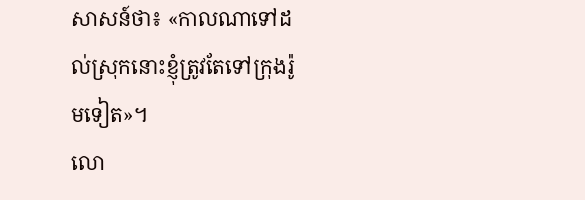សាសន៍ថា៖ «កាលណាទៅដល់ស្រុកនោះខ្ញុំត្រូវតែទៅក្រុងរ៉ូមទៀត»។
លោ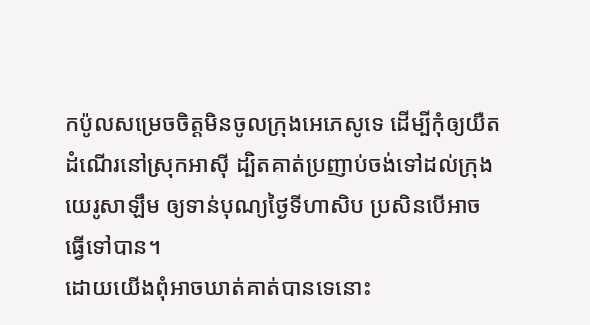កប៉ូលសម្រេចចិត្ដមិនចូលក្រុងអេភេសូទេ ដើម្បីកុំឲ្យយឺតដំណើរនៅស្រុកអាស៊ី ដ្បិតគាត់ប្រញាប់ចង់ទៅដល់ក្រុងយេរូសាឡឹម ឲ្យទាន់បុណ្យថ្ងៃទីហាសិប ប្រសិនបើអាចធ្វើទៅបាន។
ដោយយើងពុំអាចឃាត់គាត់បានទេនោះ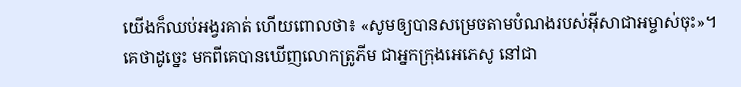យើងក៏ឈប់អង្វរគាត់ ហើយពោលថា៖ «សូមឲ្យបានសម្រេចតាមបំណងរបស់អ៊ីសាជាអម្ចាស់ចុះ»។
គេថាដូច្នេះ មកពីគេបានឃើញលោកត្រូភីម ជាអ្នកក្រុងអេភេសូ នៅជា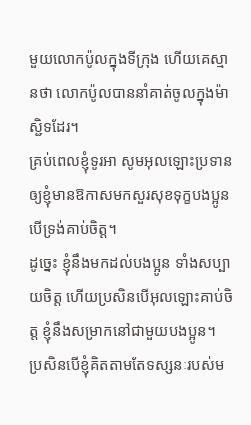មួយលោកប៉ូលក្នុងទីក្រុង ហើយគេស្មានថា លោកប៉ូលបាននាំគាត់ចូលក្នុងម៉ាស្ជិទដែរ។
គ្រប់ពេលខ្ញុំទូរអា សូមអុលឡោះប្រទានឲ្យខ្ញុំមានឱកាសមកសួរសុខទុក្ខបងប្អូន បើទ្រង់គាប់ចិត្ត។
ដូច្នេះ ខ្ញុំនឹងមកដល់បងប្អូន ទាំងសប្បាយចិត្ដ ហើយប្រសិនបើអុលឡោះគាប់ចិត្ត ខ្ញុំនឹងសម្រាកនៅជាមួយបងប្អូន។
ប្រសិនបើខ្ញុំគិតតាមតែទស្សនៈរបស់ម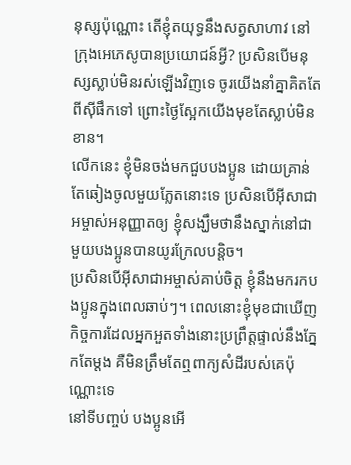នុស្សប៉ុណ្ណោះ តើខ្ញុំតយុទ្ធនឹងសត្វសាហាវ នៅក្រុងអេភេសូបានប្រយោជន៍អ្វី? ប្រសិនបើមនុស្សស្លាប់មិនរស់ឡើងវិញទេ ចូរយើងនាំគ្នាគិតតែពីស៊ីផឹកទៅ ព្រោះថ្ងៃស្អែកយើងមុខតែស្លាប់មិនខាន។
លើកនេះ ខ្ញុំមិនចង់មកជួបបងប្អូន ដោយគ្រាន់តែឆៀងចូលមួយភ្លែតនោះទេ ប្រសិនបើអ៊ីសាជាអម្ចាស់អនុញ្ញាតឲ្យ ខ្ញុំសង្ឃឹមថានឹងស្នាក់នៅជាមួយបងប្អូនបានយូរក្រែលបន្ដិច។
ប្រសិនបើអ៊ីសាជាអម្ចាស់គាប់ចិត្ត ខ្ញុំនឹងមករកបងប្អូនក្នុងពេលឆាប់ៗ។ ពេលនោះខ្ញុំមុខជាឃើញកិច្ចការដែលអ្នកអួតទាំងនោះប្រព្រឹត្ដផ្ទាល់នឹងភ្នែកតែម្ដង គឺមិនត្រឹមតែឮពាក្យសំដីរបស់គេប៉ុណ្ណោះទេ
នៅទីបញ្ចប់ បងប្អូនអើ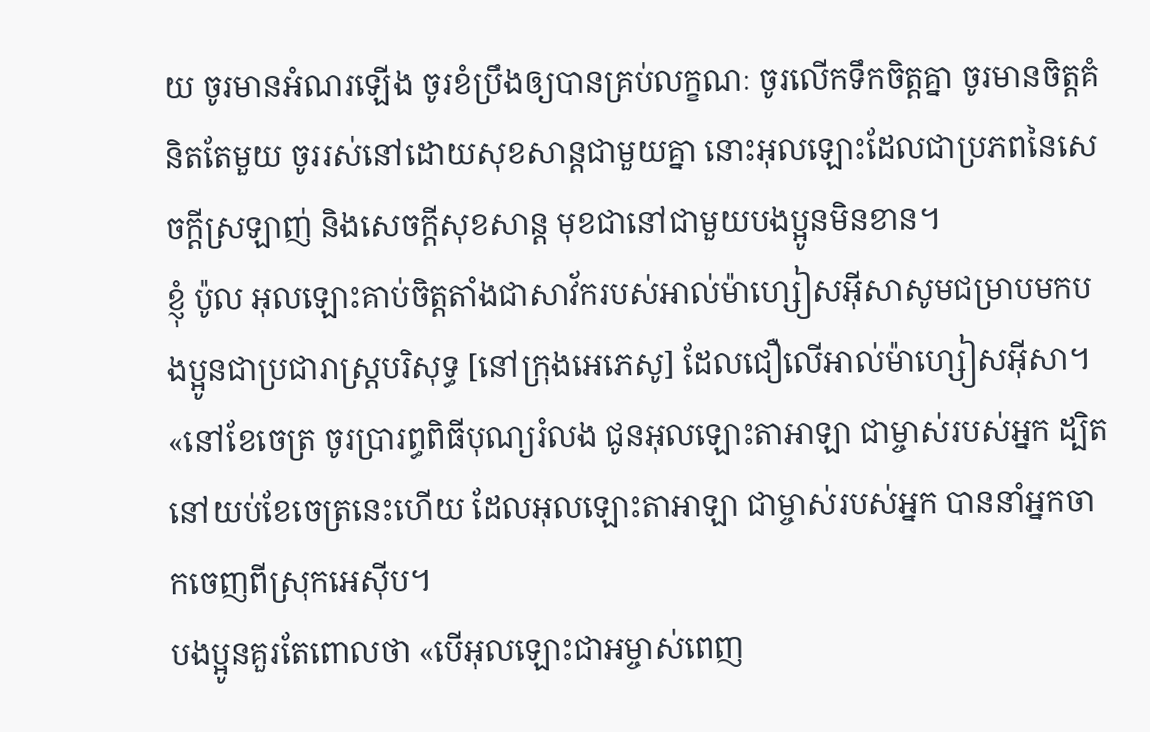យ ចូរមានអំណរឡើង ចូរខំប្រឹងឲ្យបានគ្រប់លក្ខណៈ ចូរលើកទឹកចិត្ដគ្នា ចូរមានចិត្ដគំនិតតែមួយ ចូររស់នៅដោយសុខសាន្ដជាមួយគ្នា នោះអុលឡោះដែលជាប្រភពនៃសេចក្ដីស្រឡាញ់ និងសេចក្ដីសុខសាន្ដ មុខជានៅជាមួយបងប្អូនមិនខាន។
ខ្ញុំ ប៉ូល អុលឡោះគាប់ចិត្តតាំងជាសាវ័ករបស់អាល់ម៉ាហ្សៀសអ៊ីសាសូមជម្រាបមកបងប្អូនជាប្រជារាស្ដ្របរិសុទ្ធ [នៅក្រុងអេភេសូ] ដែលជឿលើអាល់ម៉ាហ្សៀសអ៊ីសា។
«នៅខែចេត្រ ចូរប្រារព្ធពិធីបុណ្យរំលង ជូនអុលឡោះតាអាឡា ជាម្ចាស់របស់អ្នក ដ្បិតនៅយប់ខែចេត្រនេះហើយ ដែលអុលឡោះតាអាឡា ជាម្ចាស់របស់អ្នក បាននាំអ្នកចាកចេញពីស្រុកអេស៊ីប។
បងប្អូនគួរតែពោលថា «បើអុលឡោះជាអម្ចាស់ពេញ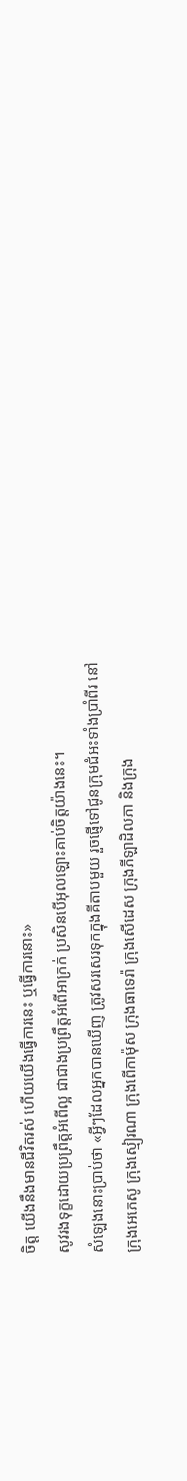ចិត្ត យើងនឹងមានជីវិតរស់ ហើយយើងធ្វើការនេះ ឬធ្វើការនោះ»
សូវរងទុក្ខដោយប្រព្រឹត្ដអំពើល្អ ជាជាងប្រព្រឹត្ដអំពើអាក្រក់ ប្រសិនបើអុលឡោះគាប់ចិត្តយ៉ាងនេះ។
សំឡេងនោះប្រាប់ថា «អ្វីៗដែលអ្នកបានឃើញ ត្រូវសរសេរទុកក្នុងគីតាបមួយ រួចផ្ញើទៅជូនក្រុមជំអះទាំងប្រាំពីរ នៅក្រុងអេភេសូ ក្រុងស្មៀរណា ក្រុងពើកាម៉ុស ក្រុងធាទេរ៉ា ក្រុងសើដេស ក្រុងភីឡាដិលភា និងក្រុង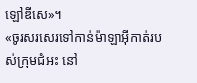ឡៅឌីសេ»។
«ចូរសរសេរទៅកាន់ម៉ាឡាអ៊ីកាត់របស់ក្រុមជំអះ នៅ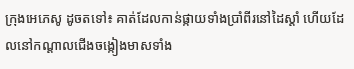ក្រុងអេភេសូ ដូចតទៅ៖ គាត់ដែលកាន់ផ្កាយទាំងប្រាំពីរនៅដៃស្ដាំ ហើយដែលនៅកណ្ដាលជើងចង្កៀងមាសទាំង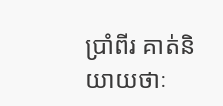ប្រាំពីរ គាត់និយាយថាៈ